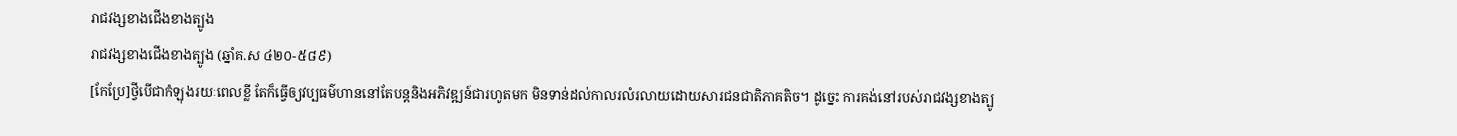រាជវង្សខាងជើងខាងត្បូង
រាជវង្សខាងជើងខាងត្បូង (ឆ្នាំគ.ស ៤២០-៥៨៩)
[កែប្រែ]ថ្វីបើជាកំឡុងរយៈពេលខ្លី តែក៏ធ្វើឲ្យវប្បធម៌ហាននៅតែបន្ដនិងអភិវឌ្ឍន៍ជារហូតមក មិនទាន់ដល់កាលរលំរលាយដោយសារជនជាតិភាគតិច។ ដូច្នេះ ការគង់នៅរបស់រាជវង្សខាងត្បូ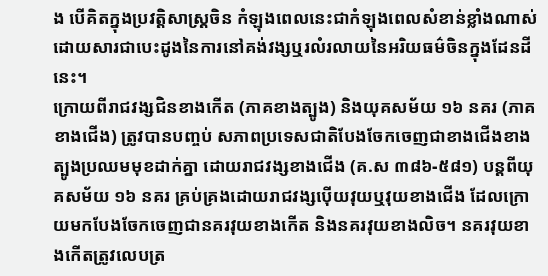ង បើគិតក្នុងប្រវត្ដិសាស្ដ្រចិន កំឡុងពេលនេះជាកំឡុងពេលសំខាន់ខ្លាំងណាស់ ដោយសារជាបេះដូងនៃការនៅគង់វង្សឬរលំរលាយនៃអរិយធម៌ចិនក្នុងដែនដីនេះ។
ក្រោយពីរាជវង្សជិនខាងកើត (ភាគខាងត្បូង) និងយុគសម័យ ១៦ នគរ (ភាគខាងជើង) ត្រូវបានបញ្ចប់ សភាពប្រទេសជាតិបែងចែកចេញជាខាងជើងខាងត្បូងប្រឈមមុខដាក់គ្នា ដោយរាជវង្សខាងជើង (គ.ស ៣៨៦-៥៨១) បន្ដពីយុគសម័យ ១៦ នគរ គ្រប់គ្រងដោយរាជវង្សប៉ើយវុយឬវុយខាងជើង ដែលក្រោយមកបែងចែកចេញជានគរវុយខាងកើត និងនគរវុយខាងលិច។ នគរវុយខាងកើតត្រូវលេបត្រ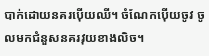បាក់ដោយនគរប៉ើយឈី។ ចំណែកប៉ើយចូវ ចូលមកជំនួសនគរវុយខាងលិច។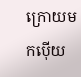ក្រោយមកប៉ើយ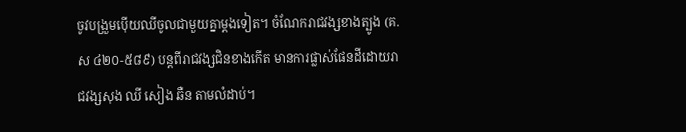ចូវបង្រួមប៉ើយឈីចូលជាមួយគ្នាម្ដងទៀត។ ចំណែករាជវង្សខាងត្បូង (គ.ស ៤២០-៥៨៩) បន្ដពីរាជវង្សជិនខាងកើត មានការផ្លាស់ផែនដីដោយរាជវង្សសុង ឈី សៀង ឆឺន តាមលំដាប់។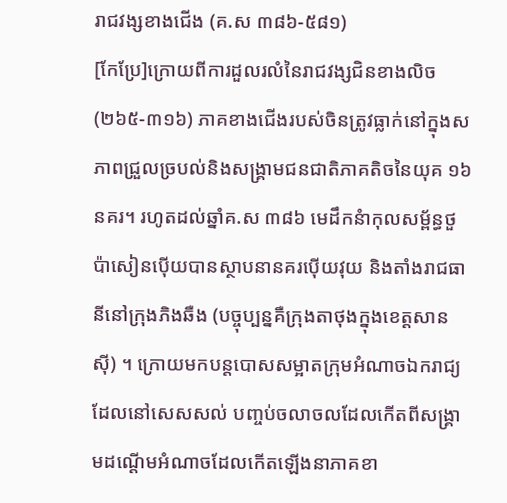រាជវង្សខាងជើង (គ.ស ៣៨៦-៥៨១)
[កែប្រែ]ក្រោយពីការដួលរលំនៃរាជវង្សជិនខាងលិច(២៦៥-៣១៦) ភាគខាងជើងរបស់ចិនត្រូវធ្លាក់នៅក្នុងសភាពជ្រួលច្របល់និងសង្គ្រាមជនជាតិភាគតិចនៃយុគ ១៦ នគរ។ រហូតដល់ឆ្នាំគ.ស ៣៨៦ មេដឹកនំាកុលសម្ព័ន្ធថួប៉ាសៀនប៉ើយបានស្ថាបនានគរប៉ើយវុយ និងតាំងរាជធានីនៅក្រុងភិងឆឺង (បច្ចុប្បន្នគឺក្រុងតាថុងក្នុងខេត្ដសានស៊ី) ។ ក្រោយមកបន្ដបោសសម្អាតក្រុមអំណាចឯករាជ្យដែលនៅសេសសល់ បញ្ចប់ចលាចលដែលកើតពីសង្គ្រាមដណ្ដើមអំណាចដែលកើតឡើងនាភាគខា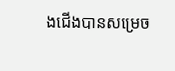ងជើងបានសម្រេច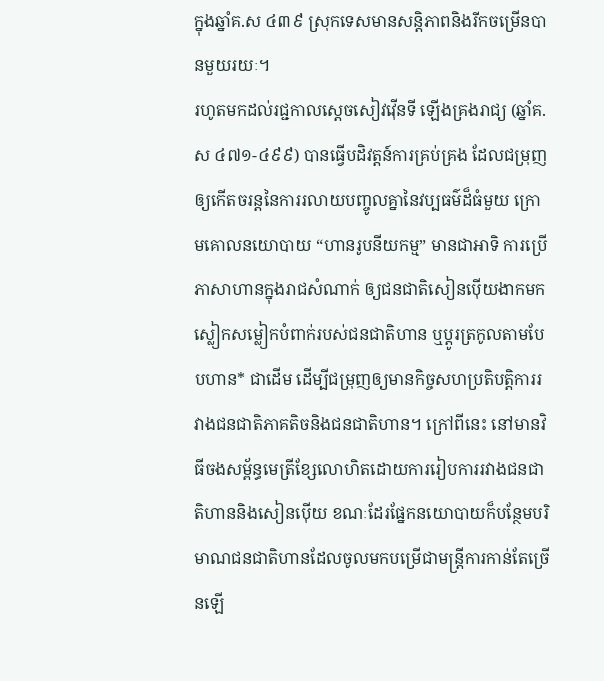ក្នុងឆ្នាំគ.ស ៤៣៩ ស្រុកទេសមានសន្ដិភាពនិងរីកចម្រើនបានមួយរយៈ។
រហូតមកដល់រជ្ជកាលស្ដេចសៀវវ៉ើនទី ឡើងគ្រងរាជ្យ (ឆ្នាំគ.ស ៤៧១-៤៩៩) បានធ្វើបដិវត្ដន៍ការគ្រប់គ្រង ដែលជម្រុញឲ្យកើតចរន្ដនៃការរលាយបញ្ចូលគ្នានៃវប្បធម៌ដ៏ធំមួយ ក្រោមគោលនយោបាយ “ហានរូបនីយកម្ម” មានជាអាទិ ការប្រើភាសាហានក្នុងរាជសំណាក់ ឲ្យជនជាតិសៀនប៉ើយងាកមកស្លៀកសម្លៀកបំពាក់របស់ជនជាតិហាន ឬប្ដូរត្រកូលតាមបែបហាន* ជាដើម ដើម្បីជម្រុញឲ្យមានកិច្ចសហប្រតិបត្ដិការរវាងជនជាតិភាគតិចនិងជនជាតិហាន។ ក្រៅពីនេះ នៅមានវិធីចងសម្ព័ន្ធមេត្រីខ្សែលោហិតដោយការរៀបការរវាងជនជាតិហាននិងសៀនប៉ើយ ខណៈដែរផ្នែកនយោបាយក៏បន្ថែមបរិមាណជនជាតិហានដែលចូលមកបម្រើជាមន្ដ្រីការកាន់តែច្រើនឡើ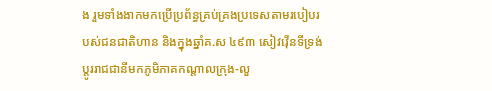ង រួមទាំងងាកមកប្រើប្រព័ន្ធគ្រប់គ្រងប្រទេសតាមរបៀបរបស់ជនជាតិហាន និងក្នុងឆ្នាំគ.ស ៤៩៣ សៀវវ៉ើនទីទ្រង់ប្ដូររាជជានីមកភូមិភាគកណ្ដាលក្រុង-លួ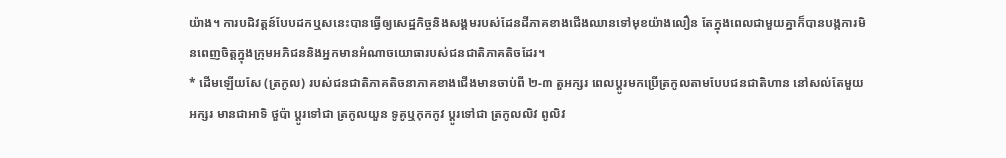យ៉ាង។ ការបដិវត្ដន៍បែបដកឬសនេះបានធ្វើឲ្យសេដ្ឋកិច្ចនិងសង្គមរបស់ដែនដីភាគខាងជើងឈានទៅមុខយ៉ាងលឿន តែក្នុងពេលជាមួយគ្នាក៏បានបង្កការមិនពេញចិត្ដក្នុងក្រុមអភិជននិងអ្នកមានអំណាចយោធារបស់ជនជាតិភាគតិចដែរ។
* ដើមឡើយសែ (ត្រកូល) របស់ជនជាតិភាគតិចនាភាគខាងជើងមានចាប់ពី ២-៣ តួអក្សរ ពេលប្ដូរមកប្រើត្រកូលតាមបែបជនជាតិហាន នៅសល់តែមួយអក្សរ មានជាអាទិ ថួប៉ា ប្ដូរទៅជា ត្រកូលយួន ទូគូឬកុកកូវ ប្ដូរទៅជា ត្រកូលលិវ ពូលិវ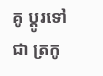គូ ប្ដូរទៅជា ត្រកូ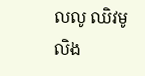លលូ ឈិវមូលិង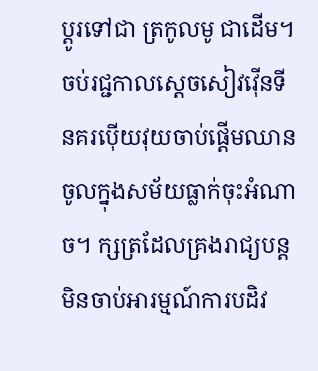ប្ដូរទៅជា ត្រកូលមូ ជាដើម។
ចប់រជ្ជកាលស្ដេចសៀវវ៉ើនទី នគរប៉ើយវុយចាប់ផ្ដើមឈានចូលក្នុងសម័យធ្លាក់ចុះអំណាច។ ក្សត្រដែលគ្រងរាជ្យបន្ដ មិនចាប់អារម្មណ៍ការបដិវ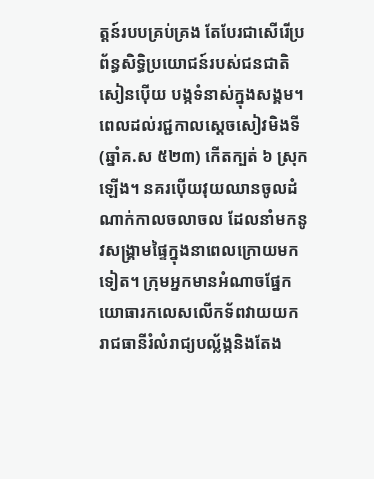ត្ដន៍របបគ្រប់គ្រង តែបែរជាសើរើប្រព័ន្ធសិទ្ធិប្រយោជន៍របស់ជនជាតិសៀនប៉ើយ បង្កទំនាស់ក្នុងសង្គម។ ពេលដល់រជ្ជកាលស្ដេចសៀវមិងទី (ឆ្នាំគ.ស ៥២៣) កើតក្បត់ ៦ ស្រុកឡើង។ នគរប៉ើយវុយឈានចូលដំណាក់កាលចលាចល ដែលនាំមកនូវសង្គ្រាមផ្ទៃក្នុងនាពេលក្រោយមកទៀត។ ក្រុមអ្នកមានអំណាចផ្នែកយោធារកលេសលើកទ័ពវាយយករាជធានីរំលំរាជ្យបល្ល័ង្កនិងតែង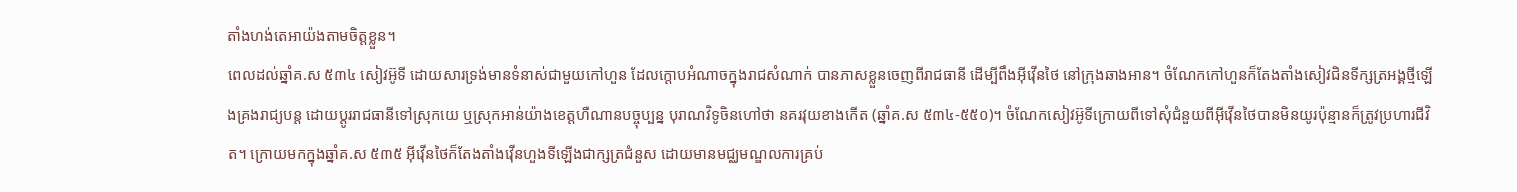តាំងហង់តេអាយ៉ងតាមចិត្ដខ្លួន។
ពេលដល់ឆ្នាំគ.ស ៥៣៤ សៀវអ៊ូទី ដោយសារទ្រង់មានទំនាស់ជាមួយកៅហួន ដែលក្ដោបអំណាចក្នុងរាជសំណាក់ បានភាសខ្លួនចេញពីរាជធានី ដើម្បីពឹងអ៊ីវ៉ើនថៃ នៅក្រុងឆាងអាន។ ចំណែកកៅហួនក៏តែងតាំងសៀវជិនទីក្សត្រអង្គថ្មីឡើងគ្រងរាជ្យបន្ដ ដោយប្ដូររាជធានីទៅស្រុកយេ ឬស្រុកអាន់យ៉ាងខេត្ដហឺណានបច្ចុប្បន្ន បុរាណវិទូចិនហៅថា នគរវុយខាងកើត (ឆ្នាំគ.ស ៥៣៤-៥៥០)។ ចំណែកសៀវអ៊ូទីក្រោយពីទៅសុំជំនួយពីអ៊ីវ៉ើនថៃបានមិនយូរប៉ុន្មានក៏ត្រូវប្រហារជីវិត។ ក្រោយមកក្នុងឆ្នាំគ.ស ៥៣៥ អ៊ីវ៉ើនថៃក៏តែងតាំងវ៉ើនហួងទីឡើងជាក្សត្រជំនួស ដោយមានមជ្ឈមណ្ឌលការគ្រប់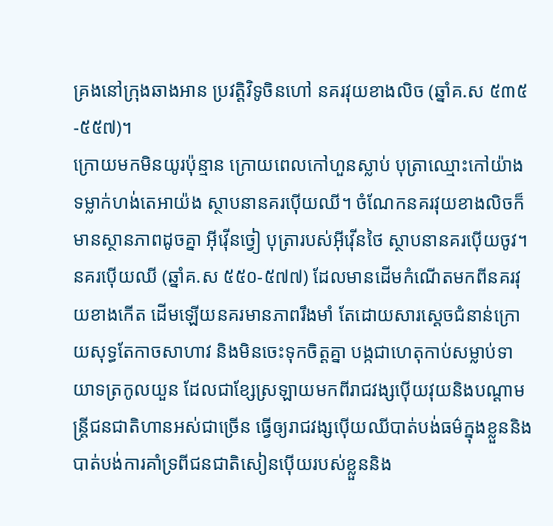គ្រងនៅក្រុងឆាងអាន ប្រវត្ដិវិទូចិនហៅ នគរវុយខាងលិច (ឆ្នាំគ.ស ៥៣៥-៥៥៧)។
ក្រោយមកមិនយូរប៉ុន្មាន ក្រោយពេលកៅហួនស្លាប់ បុត្រាឈ្មោះកៅយ៉ាង ទម្លាក់ហង់តេអាយ៉ង ស្ថាបនានគរប៉ើយឈី។ ចំណែកនគរវុយខាងលិចក៏មានស្ថានភាពដូចគ្នា អ៊ីវ៉ើនច្វៀ បុត្រារបស់អ៊ីវ៉ើនថៃ ស្ថាបនានគរប៉ើយចូវ។
នគរប៉ើយឈី (ឆ្នាំគ.ស ៥៥០-៥៧៧) ដែលមានដើមកំណើតមកពីនគរវុយខាងកើត ដើមឡើយនគរមានភាពរឹងមាំ តែដោយសារស្ដេចជំនាន់ក្រោយសុទ្ធតែកាចសាហាវ និងមិនចេះទុកចិត្ដគ្នា បង្កជាហេតុកាប់សម្លាប់ទាយាទត្រកូលយួន ដែលជាខ្សែស្រឡាយមកពីរាជវង្សប៉ើយវុយនិងបណ្ដាមន្ដ្រីជនជាតិហានអស់ជាច្រើន ធ្វើឲ្យរាជវង្សប៉ើយឈីបាត់បង់ធម៌ក្នុងខ្លួននិងបាត់បង់ការគាំទ្រពីជនជាតិសៀនប៉ើយរបស់ខ្លួននិង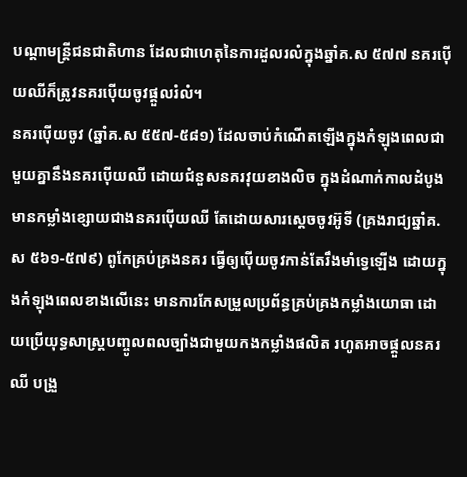បណ្ដាមន្ដ្រីជនជាតិហាន ដែលជាហេតុនៃការដួលរលំក្នុងឆ្នាំគ.ស ៥៧៧ នគរប៉ើយឈីក៏ត្រូវនគរប៉ើយចូវផ្ដួលរំលំ។
នគរប៉ើយចូវ (ឆ្នាំគ.ស ៥៥៧-៥៨១) ដែលចាប់កំណើតឡើងក្នុងកំឡុងពេលជាមួយគ្នានឹងនគរប៉ើយឈី ដោយជំនួសនគរវុយខាងលិច ក្នុងដំណាក់កាលដំបូងមានកម្លាំងខ្សោយជាងនគរប៉ើយឈី តែដោយសារស្ដេចចូវអ៊ូទី (គ្រងរាជ្យឆ្នាំគ.ស ៥៦១-៥៧៩) ពូកែគ្រប់គ្រងនគរ ធ្វើឲ្យប៉ើយចូវកាន់តែរឹងមាំទ្វេឡើង ដោយក្នុងកំឡុងពេលខាងលើនេះ មានការកែសម្រួលប្រព័ន្ធគ្រប់គ្រងកម្លាំងយោធា ដោយប្រើយុទ្ធសាស្រ្តបញ្ចូលពលច្បាំងជាមួយកងកម្លាំងផលិត រហូតអាចផ្ដួលនគរឈី បង្រួ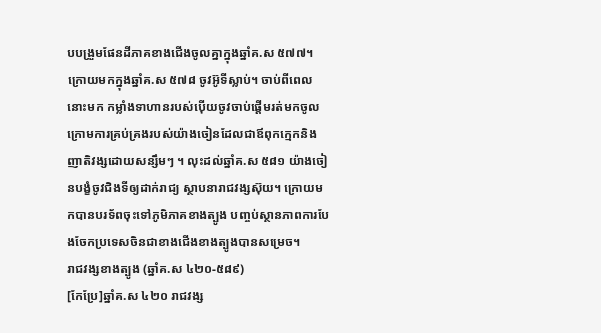បបង្រួមផែនដីភាគខាងជើងចូលគ្នាក្នុងឆ្នាំគ.ស ៥៧៧។
ក្រោយមកក្នុងឆ្នាំគ.ស ៥៧៨ ចូវអ៊ូទីស្លាប់។ ចាប់ពីពេលនោះមក កម្លាំងទាហានរបស់ប៉ើយចូវចាប់ផ្ដើមរត់មកចូលក្រោមការគ្រប់គ្រងរបស់យ៉ាងចៀនដែលជាឪពុកក្មេកនិងញាតិវង្សដោយសន្សឹមៗ ។ លុះដល់ឆ្នាំគ.ស ៥៨១ យ៉ាងចៀនបង្ខំចូវជិងទីឲ្យដាក់រាជ្យ ស្ថាបនារាជវង្សស៊ុយ។ ក្រោយមកបានបរទ័ពចុះទៅភូមិភាគខាងត្បូង បញ្ចប់ស្ថានភាពការបែងចែកប្រទេសចិនជាខាងជើងខាងត្បូងបានសម្រេច។
រាជវង្សខាងត្បូង (ឆ្នាំគ.ស ៤២០-៥៨៩)
[កែប្រែ]ឆ្នាំគ.ស ៤២០ រាជវង្ស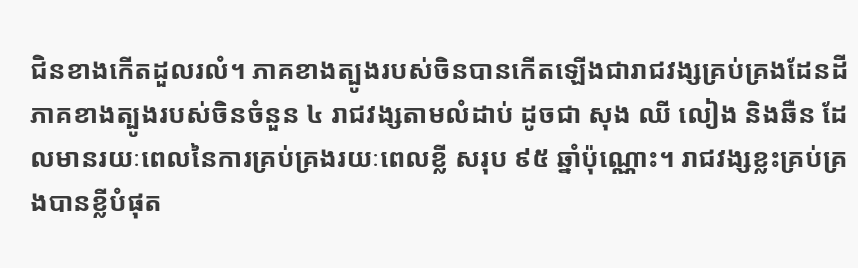ជិនខាងកើតដួលរលំ។ ភាគខាងត្បូងរបស់ចិនបានកើតឡើងជារាជវង្សគ្រប់គ្រងដែនដីភាគខាងត្បូងរបស់ចិនចំនួន ៤ រាជវង្សតាមលំដាប់ ដូចជា សុង ឈី លៀង និងឆឺន ដែលមានរយៈពេលនៃការគ្រប់គ្រងរយៈពេលខ្លី សរុប ៩៥ ឆ្នាំប៉ុណ្ណោះ។ រាជវង្សខ្លះគ្រប់គ្រងបានខ្លីបំផុត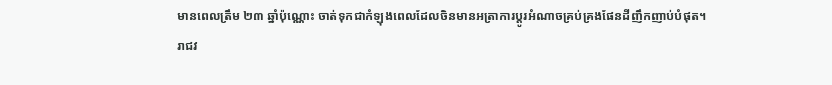មានពេលត្រឹម ២៣ ឆ្នាំប៉ុណ្ណោះ ចាត់ទុកជាកំឡុងពេលដែលចិនមានអត្រាការប្ដូរអំណាចគ្រប់គ្រងផែនដីញឹកញាប់បំផុត។
រាជវ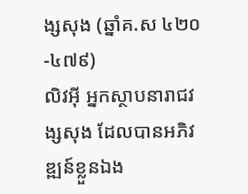ង្សសុង (ឆ្នាំគ.ស ៤២០-៤៧៩)
លិវអ៊ី អ្នកស្ថាបនារាជវង្សសុង ដែលបានអភិវឌ្ឍន៍ខ្លួនឯង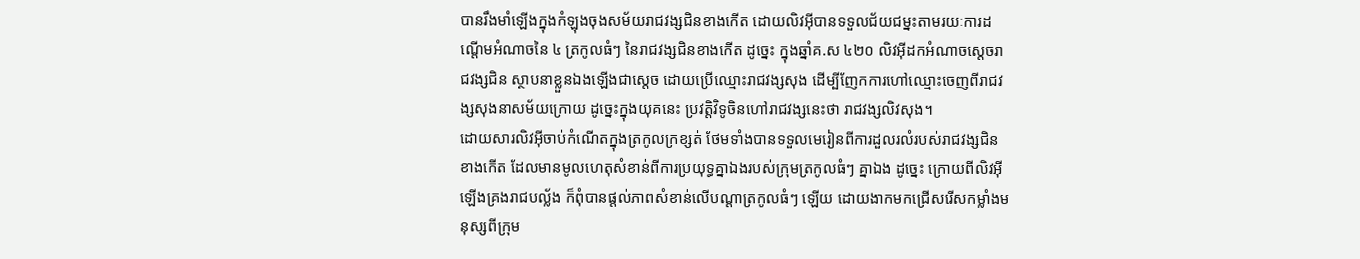បានរឹងមាំឡើងក្នុងកំឡុងចុងសម័យរាជវង្សជិនខាងកើត ដោយលិវអ៊ីបានទទួលជ័យជម្នះតាមរយៈការដណ្ដើមអំណាចនៃ ៤ ត្រកូលធំៗ នៃរាជវង្សជិនខាងកើត ដូច្នេះ ក្នុងឆ្នាំគ.ស ៤២០ លិវអ៊ីដកអំណាចស្ដេចរាជវង្សជិន ស្ថាបនាខ្លួនឯងឡើងជាស្ដេច ដោយប្រើឈ្មោះរាជវង្សសុង ដើម្បីញែកការហៅឈ្មោះចេញពីរាជវង្សសុងនាសម័យក្រោយ ដូច្នេះក្នុងយុគនេះ ប្រវត្ដិវិទូចិនហៅរាជវង្សនេះថា រាជវង្សលិវសុង។
ដោយសារលិវអ៊ីចាប់កំណើតក្នុងត្រកូលក្រខ្សត់ ថែមទាំងបានទទួលមេរៀនពីការដួលរលំរបស់រាជវង្សជិនខាងកើត ដែលមានមូលហេតុសំខាន់ពីការប្រយុទ្ធគ្នាឯងរបស់ក្រុមត្រកូលធំៗ គ្នាឯង ដូច្នេះ ក្រោយពីលិវអ៊ីឡើងគ្រងរាជបល្ល័ង ក៏ពុំបានផ្ដល់ភាពសំខាន់លើបណ្ដាត្រកូលធំៗ ឡើយ ដោយងាកមកជ្រើសរើសកម្លាំងមនុស្សពីក្រុម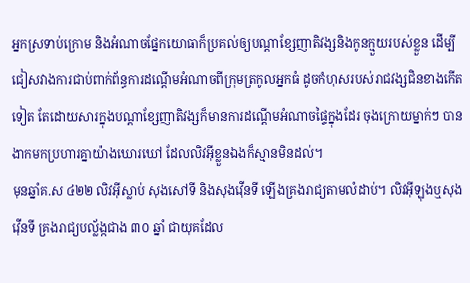អ្នកស្រទាប់ក្រោម និងអំណាចផ្នែកយោធាក៏ប្រគល់ឲ្យបណ្ដាខ្សែញាតិវង្សនិងកូនក្មួយរបស់ខ្លួន ដើម្បីជៀសវាងការជាប់ពាក់ព័ន្ធការដណ្ដើមអំណាចពីក្រុមត្រកូលអ្នកធំ ដូចកំហុសរបស់រាជវង្សជិនខាងកើតទៀត តែដោយសារក្នុងបណ្ដាខ្សែញាតិវង្សក៏មានការដណ្ដើមអំណាចផ្ទៃក្នុងដែរ ចុងក្រោយម្នាក់ៗ បានងាកមកប្រហារគ្នាយ៉ាងឃោរឃៅ ដែលលិវអ៊ីខ្លួនឯងក៏ស្មានមិនដល់។
មុនឆ្នាំគ.ស ៤២២ លិវអ៊ីស្លាប់ សុងសៅទី និងសុងវ៉ើនទី ឡើងគ្រងរាជ្យតាមលំដាប់។ លិវអ៊ីឡុងឬសុងវ៉ើនទី គ្រងរាជ្យបល្ល័ង្កជាង ៣០ ឆ្នាំ ជាយុគដែល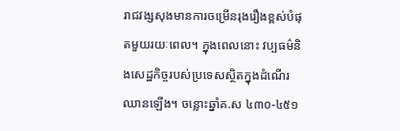រាជវង្សសុងមានការចម្រើនរុងរឿងខ្ពស់បំផុតមួយរយៈពេល។ ក្នុងពេលនោះ វប្បធម៌និងសេដ្ឋកិច្ចរបស់ប្រទេសស្ថិតក្នុងដំណើរឈានឡើង។ ចន្លោះឆ្នាំគ.ស ៤៣០-៤៥១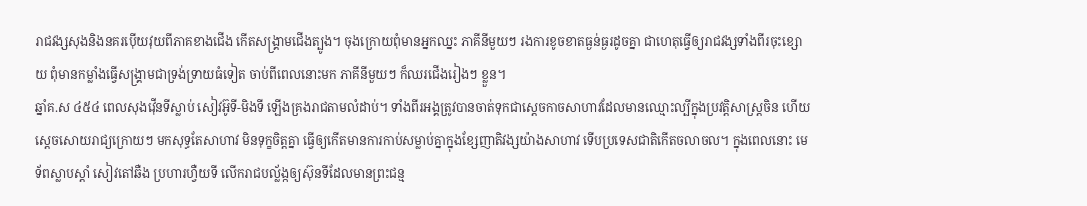រាជវង្សសុងនិងនគរប៉ើយវុយពីភាគខាងជើង កើតសង្គ្រាមជើងត្បូង។ ចុងក្រោយពុំមានអ្នកឈ្នះ ភាគីនីមួយៗ រងការខូចខាតធ្ងន់ធ្ងរដូចគ្នា ជាហេតុធ្វើឲ្យរាជវង្សទាំងពីរចុះខ្សោយ ពុំមានកម្លាំងធ្វើសង្គ្រាមជាទ្រង់ទ្រាយធំទៀត ចាប់ពីពេលនោះមក ភាគីនីមួយៗ ក៏ឈរជើងរៀងៗ ខ្លួន។
ឆ្នាំគ.ស ៤៥៤ ពេលសុងវ៉ើនទីស្លាប់ សៀវអ៊ូទី-មិងទី ឡើងគ្រងរាជតាមលំដាប់។ ទាំងពីរអង្គត្រូវបានចាត់ទុកជាស្ដេចកាចសាហាវដែលមានឈ្មោះល្បីក្នុងប្រវត្ដិសាស្ដ្រចិន ហើយស្ដេចសោយរាជ្យក្រោយៗ មកសុទ្ធតែសាហាវ មិនទុក្ខចិត្ដគ្នា ធ្វើឲ្យកើតមានការកាប់សម្លាប់គ្នាក្នុងខ្សែញាតិវង្សយ៉ាងសាហាវ ទើបប្រទេសជាតិកើតចលាចល។ ក្នុងពេលនោះ មេទ័ពស្លាបស្ដាំ សៀវតៅឆឺង ប្រហារហ្វឺយទី លើករាជបល្ល័ង្កឲ្យស៊ុនទីដែលមានព្រះជន្ម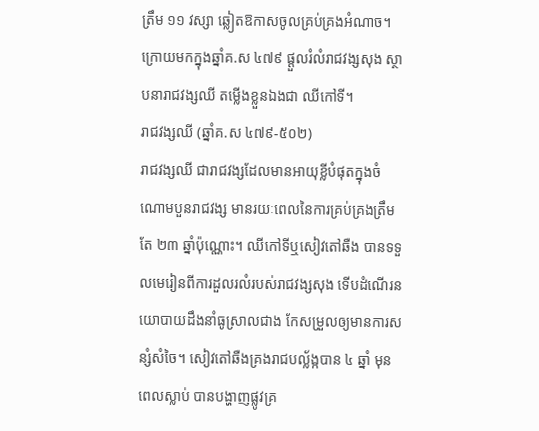ត្រឹម ១១ វស្សា ឆ្លៀតឱកាសចូលគ្រប់គ្រងអំណាច។ ក្រោយមកក្នុងឆ្នាំគ.ស ៤៧៩ ផ្ដួលរំលំរាជវង្សសុង ស្ថាបនារាជវង្សឈី តម្លើងខ្លួនឯងជា ឈីកៅទី។
រាជវង្សឈី (ឆ្នាំគ.ស ៤៧៩-៥០២)
រាជវង្សឈី ជារាជវង្សដែលមានអាយុខ្លីបំផុតក្នុងចំណោមបួនរាជវង្ស មានរយៈពេលនៃការគ្រប់គ្រងត្រឹមតែ ២៣ ឆ្នាំប៉ុណ្ណោះ។ ឈីកៅទីឬសៀវតៅឆឺង បានទទួលមេរៀនពីការដួលរលំរបស់រាជវង្សសុង ទើបដំណើរនយោបាយដឹងនាំធូស្រាលជាង កែសម្រួលឲ្យមានការសន្សំសំចៃ។ សៀវតៅឆឺងគ្រងរាជបល្ល័ង្កបាន ៤ ឆ្នាំ មុនពេលស្លាប់ បានបង្ហាញផ្លូវគ្រ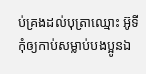ប់គ្រងដល់បុត្រាឈ្មោះ អ៊ូទី កុំឲ្យកាប់សម្លាប់បងប្អូនឯ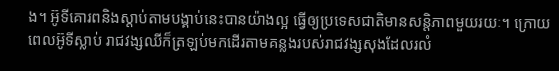ង។ អ៊ូទីគោរពនិងស្ដាប់តាមបង្គាប់នេះបានយ៉ាងល្អ ធ្វើឲ្យប្រទេសជាតិមានសន្ដិភាពមួយរយៈ។ ក្រោយពេលអ៊ូទីស្លាប់ រាជវង្សឈីក៏ត្រឡប់មកដើរតាមគន្លងរបស់រាជវង្សសុងដែលរលំ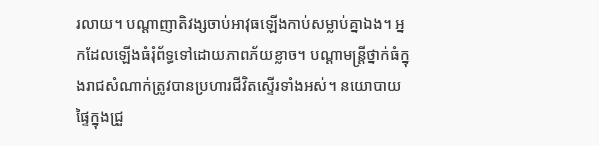រលាយ។ បណ្ដាញាតិវង្សចាប់អាវុធឡើងកាប់សម្លាប់គ្នាឯង។ អ្នកដែលឡើងធំរុំព័ទ្ធទៅដោយភាពភ័យខ្លាច។ បណ្ដាមន្ដ្រីថ្នាក់ធំក្នុងរាជសំណាក់ត្រូវបានប្រហារជីវិតស្ទើរទាំងអស់។ នយោបាយផ្ទៃក្នុងជ្រួ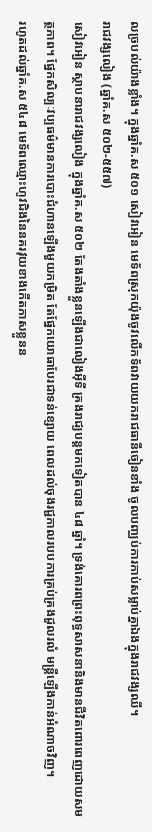លច្របល់យ៉ាងខ្លាំង។ ក្នុងឆ្នាំគ.ស ៥០១ សៀវអៀន មេទ័ពស្រុកយ៉ុងចូវលើកទ័ពវាយយករាជធានីចៀនខាំង ចូលបញ្ឈប់ការកាប់សម្លាប់គ្នាឯងក្នុងរាជវង្សឈី។
រាជវង្សលៀង (ឆ្នាំគ.ស ៥០២-៥៥៧)
សៀវអៀន ស្ថាបនារាជវង្សលៀង ក្នុងឆ្នាំគ.ស ៥០២ តែងតាំងខ្លួនឡើងជាលៀងអ៊ីទី គ្រងរាជ្យបន្ដមកទៀតបាន ៤៨ ឆ្នាំ។ ទ្រង់គោរពព្រះពុទ្ធសាសនានិងមានជីវិតពោរពេញដោយសមត្ថភាព។ ផ្នែកសិល្បៈវប្បធម៌មានការបោះជំហានឡើងមួយកម្រិត តែផ្នែកយោធាបែរជាទន់ខ្សោយ ពេលដល់ចុងរជ្ជកាលរបបការគ្រប់គ្រងដួលរលំ មន្ដ្រីឡើងកាន់អំណាចវិញ។
រហូតដល់ឆ្នាំគ.ស ៥៤៨ មេទ័ពឈ្មោះហូវជិងនៃនគរវុយខាងកើតភាសខ្លួនន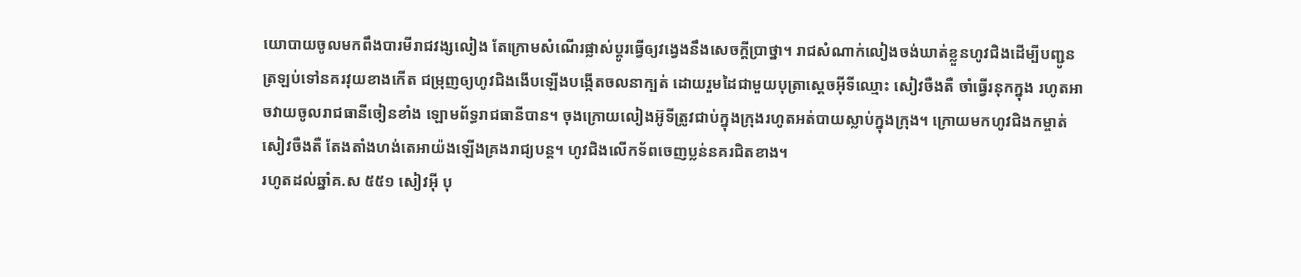យោបាយចូលមកពឹងបារមីរាជវង្សលៀង តែក្រោមសំណើរផ្លាស់ប្ដូរធ្វើឲ្យវង្វេងនឹងសេចក្ដីប្រាថ្នា។ រាជសំណាក់លៀងចង់ឃាត់ខ្លួនហូវជិងដើម្បីបញ្ជូនត្រឡប់ទៅនគរវុយខាងកើត ជម្រុញឲ្យហូវជិងងើបឡើងបង្កើតចលនាក្បត់ ដោយរួមដៃជាមួយបុត្រាស្ដេចអ៊ីទីឈ្មោះ សៀវចឺងតឺ ចាំធ្វើរនុកក្នុង រហូតអាចវាយចូលរាជធានីចៀនខាំង ឡោមព័ទ្ធរាជធានីបាន។ ចុងក្រោយលៀងអ៊ូទីត្រូវជាប់ក្នុងក្រុងរហូតអត់បាយស្លាប់ក្នុងក្រុង។ ក្រោយមកហូវជិងកម្ចាត់សៀវចឺងតឺ តែងតាំងហង់តេអាយ៉ងឡើងគ្រងរាជ្យបន្ដ។ ហូវជិងលើកទ័ពចេញប្លន់នគរជិតខាង។
រហូតដល់ឆ្នាំគ.ស ៥៥១ សៀវអ៊ី បុ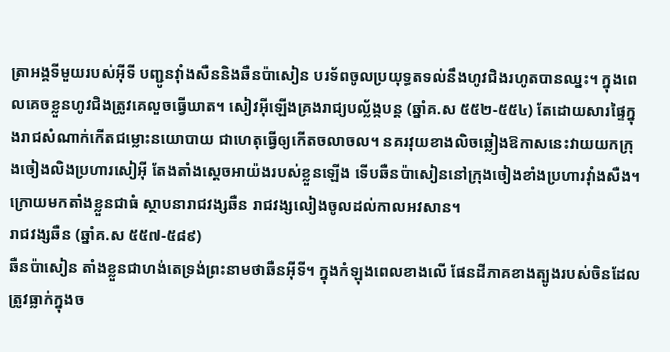ត្រាអង្គទីមួយរបស់អ៊ីទី បញ្ជូនវ៉ាំងសឺននិងឆឺនប៉ាសៀន បរទ័ពចូលប្រយុទ្ធតទល់នឹងហូវជិងរហូតបានឈ្នះ។ ក្នុងពេលគេចខ្លួនហូវជិងត្រូវគេលួចធ្វើឃាត។ សៀវអ៊ីឡើងគ្រងរាជ្យបល្ល័ង្កបន្ដ (ឆ្នាំគ.ស ៥៥២-៥៥៤) តែដោយសារផ្ទៃក្នុងរាជសំណាក់កើតជម្លោះនយោបាយ ជាហេតុធ្វើឲ្យកើតចលាចល។ នគរវុយខាងលិចឆ្លៀងឱកាសនេះវាយយកក្រុងចៀងលិងប្រហារសៀអ៊ី តែងតាំងស្ដេចអាយ៉ងរបស់ខ្លួនឡើង ទើបឆឺនប៉ាសៀននៅក្រុងចៀងខាំងប្រហារវ៉ាំងសឺង។ ក្រោយមកតាំងខ្លួនជាធំ ស្ថាបនារាជវង្សឆឺន រាជវង្សលៀងចូលដល់កាលអវសាន។
រាជវង្សឆឺន (ឆ្នាំគ.ស ៥៥៧-៥៨៩)
ឆឺនប៉ាសៀន តាំងខ្លួនជាហង់តេទ្រង់ព្រះនាមថាឆឺនអ៊ីទី។ ក្នុងកំឡុងពេលខាងលើ ផែនដីភាគខាងត្បូងរបស់ចិនដែលត្រូវធ្លាក់ក្នុងច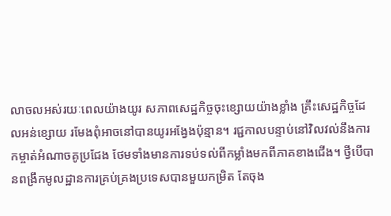លាចលអស់រយៈពេលយ៉ាងយូរ សភាពសេដ្ឋកិច្ចចុះខ្សោយយ៉ាងខ្លាំង គ្រឹះសេដ្ឋកិច្ចដែលអន់ខ្សោយ រមែងពុំអាចនៅបានយូរអង្វែងប៉ុន្មាន។ រជ្ជកាលបន្ទាប់នៅវិលវល់នឹងការកម្ចាត់អំណាចគូប្រជែង ថែមទាំងមានការទប់ទល់ពីកម្លាំងមកពីភាគខាងជើង។ ថ្វីបើបានពង្រឹកមូលដ្ឋានការគ្រប់គ្រងប្រទេសបានមួយកម្រិត តែចុង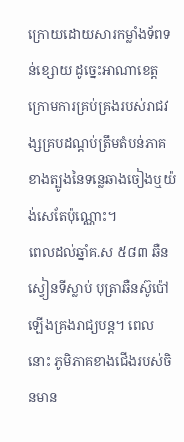ក្រោយដោយសារកម្លាំងទ័ពទន់ខ្សោយ ដូច្នេះអាណាខេត្ដក្រោមការគ្រប់គ្រងរបស់រាជវង្សគ្របដណ្ដប់ត្រឹមតំបន់ភាគខាងត្បូងនៃទន្លេឆាងចៀងឬយ៉ង់សេតែប៉ុណ្ណោះ។
ពេលដល់ឆ្នាំគ.ស ៥៨៣ ឆឺនស្វៀនទីស្លាប់ បុត្រាឆឺនស៊ូប៉ៅ ឡើងគ្រងរាជ្យបន្ដ។ ពេលនោះ ភូមិភាគខាងជើងរបស់ចិនមាន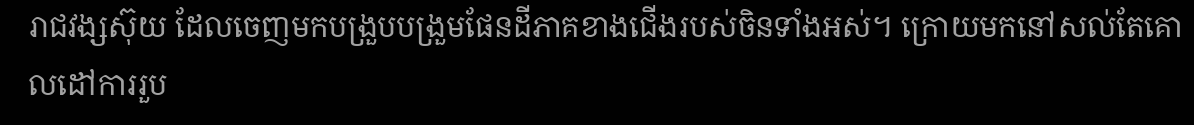រាជវង្សស៊ុយ ដែលចេញមកបង្រួបបង្រួមផែនដីភាគខាងជើងរបស់ចិនទាំងអស់។ ក្រោយមកនៅសល់តែគោលដៅការរួប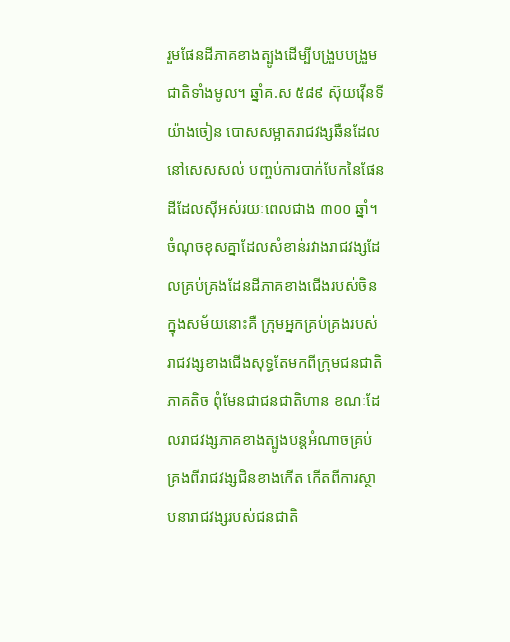រួមផែនដីភាគខាងត្បូងដើម្បីបង្រួបបង្រួមជាតិទាំងមូល។ ឆ្នាំគ.ស ៥៨៩ ស៊ុយវ៉ើនទី យ៉ាងចៀន បោសសម្អាតរាជវង្សឆឺនដែលនៅសេសសល់ បញ្ចប់ការបាក់បែកនៃផែនដីដែលស៊ីអស់រយៈពេលជាង ៣០០ ឆ្នាំ។
ចំណុចខុសគ្នាដែលសំខាន់រវាងរាជវង្សដែលគ្រប់គ្រងដែនដីភាគខាងជើងរបស់ចិនក្នុងសម័យនោះគឺ ក្រុមអ្នកគ្រប់គ្រងរបស់រាជវង្សខាងជើងសុទ្ធតែមកពីក្រុមជនជាតិភាគតិច ពុំមែនជាជនជាតិហាន ខណៈដែលរាជវង្សភាគខាងត្បូងបន្ដអំណាចគ្រប់គ្រងពីរាជវង្សជិនខាងកើត កើតពីការស្ថាបនារាជវង្សរបស់ជនជាតិ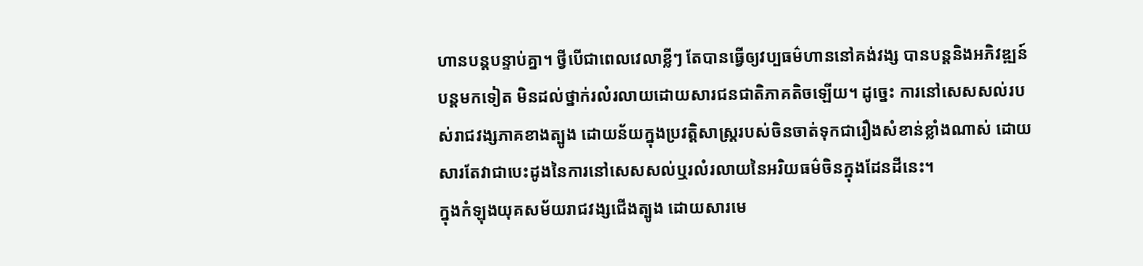ហានបន្ដបន្ទាប់គ្នា។ ថ្វីបើជាពេលវេលាខ្លីៗ តែបានធ្វើឲ្យវប្បធម៌ហាននៅគង់វង្ស បានបន្ដនិងអភិវឌ្ឍន៍បន្ដមកទៀត មិនដល់ថ្នាក់រលំរលាយដោយសារជនជាតិភាគតិចឡើយ។ ដូច្នេះ ការនៅសេសសល់របស់រាជវង្សភាគខាងត្បូង ដោយន័យក្នុងប្រវត្ដិសាស្រ្តរបស់ចិនចាត់ទុកជារឿងសំខាន់ខ្លាំងណាស់ ដោយសារតែវាជាបេះដូងនៃការនៅសេសសល់ឬរលំរលាយនៃអរិយធម៌ចិនក្នុងដែនដីនេះ។
ក្នុងកំឡុងយុគសម័យរាជវង្សជើងត្បូង ដោយសារមេ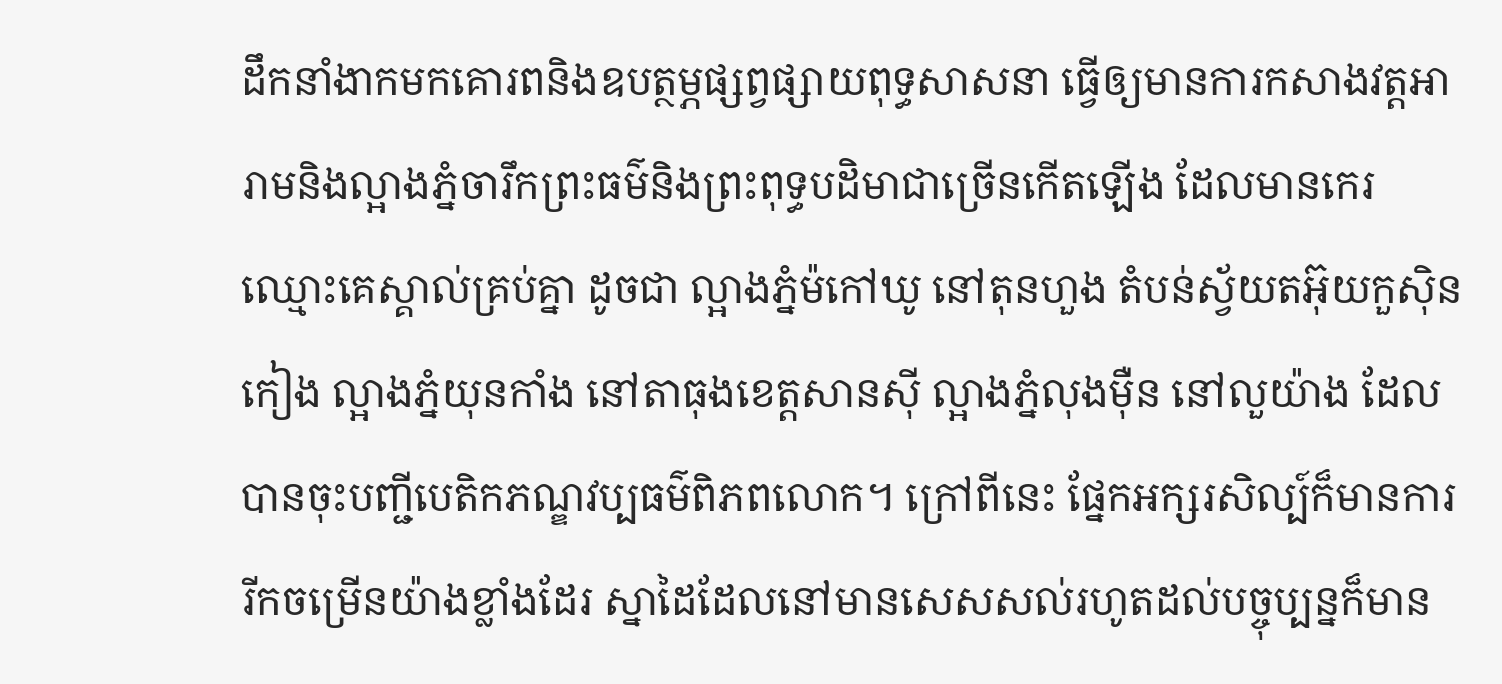ដឹកនាំងាកមកគោរពនិងឧបត្ថម្ភផ្សព្វផ្សាយពុទ្ធសាសនា ធ្វើឲ្យមានការកសាងវត្ដអារាមនិងល្អាងភ្នំចារឹកព្រះធម៌និងព្រះពុទ្ធបដិមាជាច្រើនកើតឡើង ដែលមានកេរឈ្មោះគេស្គាល់គ្រប់គ្នា ដូចជា ល្អាងភ្នំម៉កៅឃូ នៅតុនហួង តំបន់ស្វ័យតអ៊ុយកួស៊ិនកៀង ល្អាងភ្នំយុនកាំង នៅតាធុងខេត្ដសានស៊ី ល្អាងភ្នំលុងម៉ឺន នៅលួយ៉ាង ដែលបានចុះបញ្ជីបេតិកភណ្ឌវប្បធម៌ពិភពលោក។ ក្រៅពីនេះ ផ្នែកអក្សរសិល្ប៍ក៏មានការរីកចម្រើនយ៉ាងខ្លាំងដែរ ស្នាដៃដែលនៅមានសេសសល់រហូតដល់បច្ចុប្បន្នក៏មាន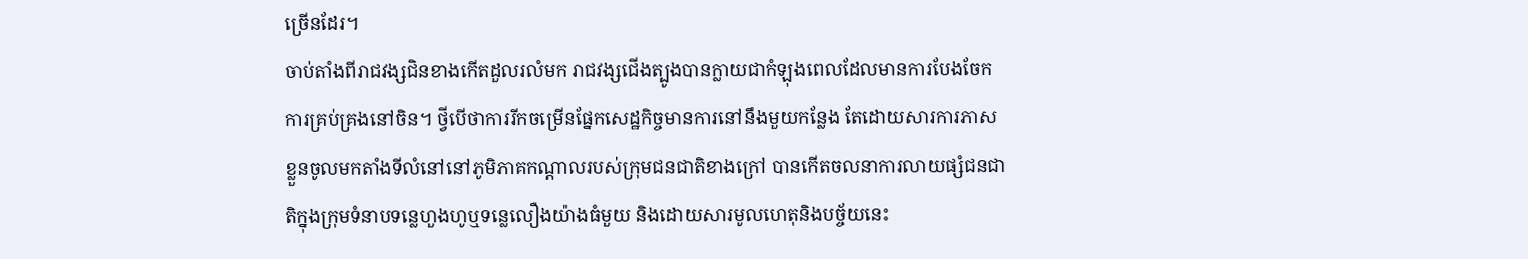ច្រើនដែរ។
ចាប់តាំងពីរាជវង្សជិនខាងកើតដួលរលំមក រាជវង្សជើងត្បូងបានក្លាយជាកំឡុងពេលដែលមានការបែងចែកការគ្រប់គ្រងនៅចិន។ ថ្វីបើថាការរីកចម្រើនផ្នែកសេដ្ឋកិច្ចមានការនៅនឹងមួយកន្លែង តែដោយសារការភាសខ្លួនចូលមកតាំងទីលំនៅនៅភូមិភាគកណ្ដាលរបស់ក្រុមជនជាតិខាងក្រៅ បានកើតចលនាការលាយផ្សំជនជាតិក្នុងក្រុមទំនាបទន្លេហួងហូឬទន្លេលឿងយ៉ាងធំមួយ និងដោយសារមូលហេតុនិងបច្ច័យនេះ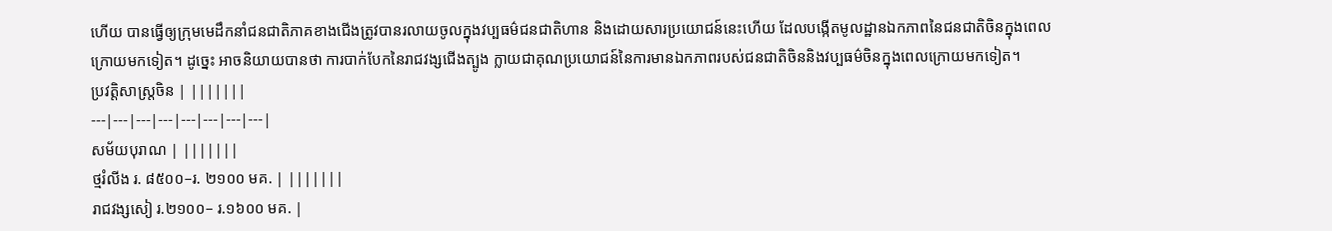ហើយ បានធ្វើឲ្យក្រុមមេដឹកនាំជនជាតិភាគខាងជើងត្រូវបានរលាយចូលក្នុងវប្បធម៌ជនជាតិហាន និងដោយសារប្រយោជន៍នេះហើយ ដែលបង្កើតមូលដ្ឋានឯកភាពនៃជនជាតិចិនក្នុងពេលក្រោយមកទៀត។ ដូច្នេះ អាចនិយាយបានថា ការបាក់បែកនៃរាជវង្សជើងត្បូង ក្លាយជាគុណប្រយោជន៍នៃការមានឯកភាពរបស់ជនជាតិចិននិងវប្បធម៌ចិនក្នុងពេលក្រោយមកទៀត។
ប្រវត្តិសាស្ត្រចិន | |||||||
---|---|---|---|---|---|---|---|
សម័យបុរាណ | |||||||
ថ្មរំលីង រ. ៨៥០០–រ. ២១០០ មគ. | |||||||
រាជវង្សសៀ រ.២១០០– រ.១៦០០ មគ. |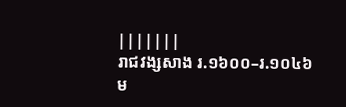|||||||
រាជវង្សសាង រ.១៦០០–រ.១០៤៦ ម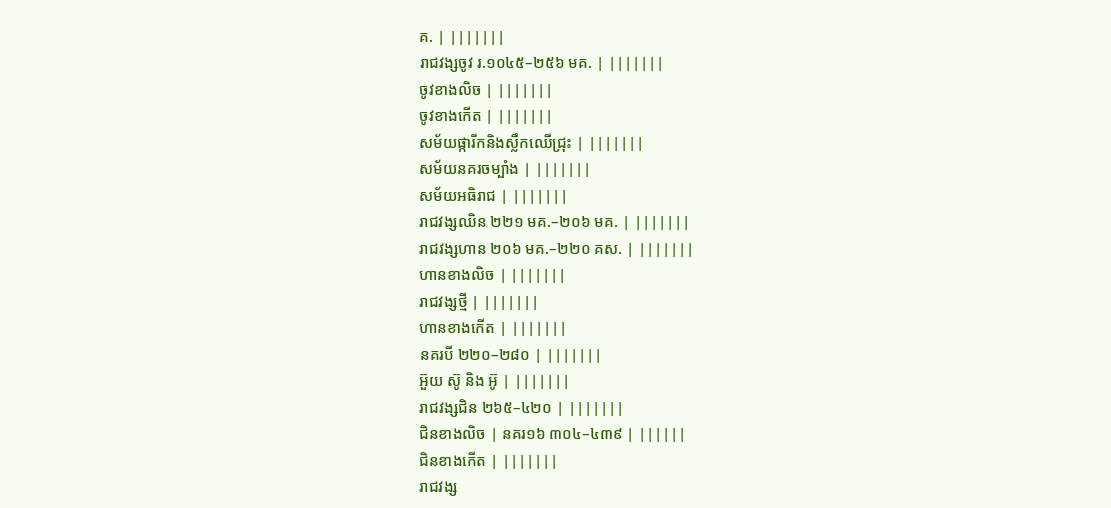គ. | |||||||
រាជវង្សចូវ រ.១០៤៥–២៥៦ មគ. | |||||||
ចូវខាងលិច | |||||||
ចូវខាងកើត | |||||||
សម័យផ្ការីកនិងស្លឹកឈើជ្រុះ | |||||||
សម័យនគរចម្បាំង | |||||||
សម័យអធិរាជ | |||||||
រាជវង្សឈិន ២២១ មគ.–២០៦ មគ. | |||||||
រាជវង្សហាន ២០៦ មគ.–២២០ គស. | |||||||
ហានខាងលិច | |||||||
រាជវង្សថ្មី | |||||||
ហានខាងកើត | |||||||
នគរបី ២២០–២៨០ | |||||||
អ៊ួយ ស៊ូ និង អ៊ូ | |||||||
រាជវង្សជិន ២៦៥–៤២០ | |||||||
ជិនខាងលិច | នគរ១៦ ៣០៤–៤៣៩ | ||||||
ជិនខាងកើត | |||||||
រាជវង្ស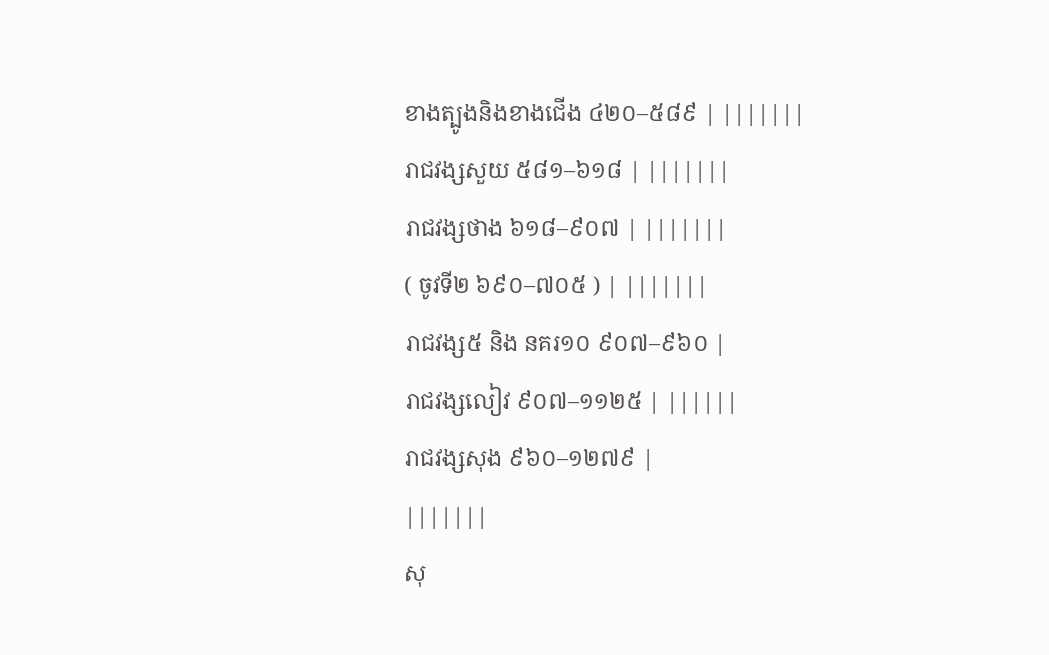ខាងត្បូងនិងខាងជើង ៤២០–៥៨៩ | |||||||
រាជវង្សសួយ ៥៨១–៦១៨ | |||||||
រាជវង្សថាង ៦១៨–៩០៧ | |||||||
( ចូវទី២ ៦៩០–៧០៥ ) | |||||||
រាជវង្ស៥ និង នគរ១០ ៩០៧–៩៦០ |
រាជវង្សលៀវ ៩០៧–១១២៥ | ||||||
រាជវង្សសុង ៩៦០–១២៧៩ |
|||||||
សុ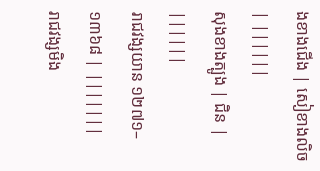ងខាងជើង | សៀខាងលិច | ||||||
សុងខាងត្បូង | ជិន | ||||||
រាជវង្សយាន ១២៧១–១៣៦៨ | |||||||
រាជវង្សមិង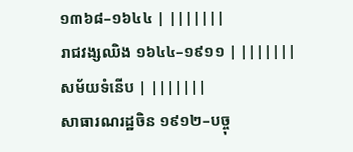១៣៦៨–១៦៤៤ | |||||||
រាជវង្សឈិង ១៦៤៤–១៩១១ | |||||||
សម័យទំនើប | |||||||
សាធារណរដ្ឋចិន ១៩១២–បច្ចុ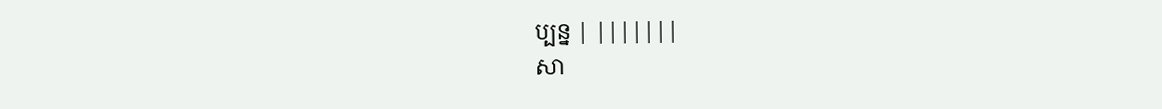ប្បន្ន | |||||||
សា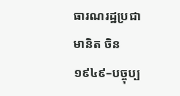ធារណរដ្ឋប្រជាមានិត ចិន ១៩៤៩–បច្ចុប្ប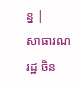ន្ន |
សាធារណរដ្ឋ ចិន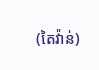(តៃវ៉ាន់)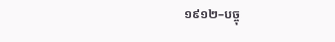១៩១២–បច្ចុ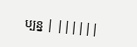ប្បន្ន | ||||||